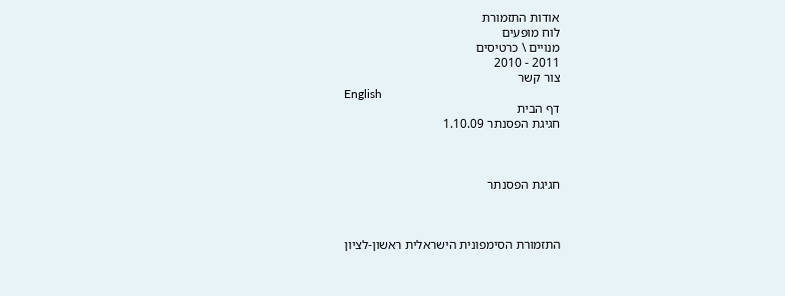אודות התזמורת
לוח מופעים
מנויים \ כרטיסים
2011 - 2010
צור קשר
English
דף הבית
חגיגת הפסנתר 1.10.09



חגיגת הפסנתר



התזמורת הסימפונית הישראלית ראשון-לציון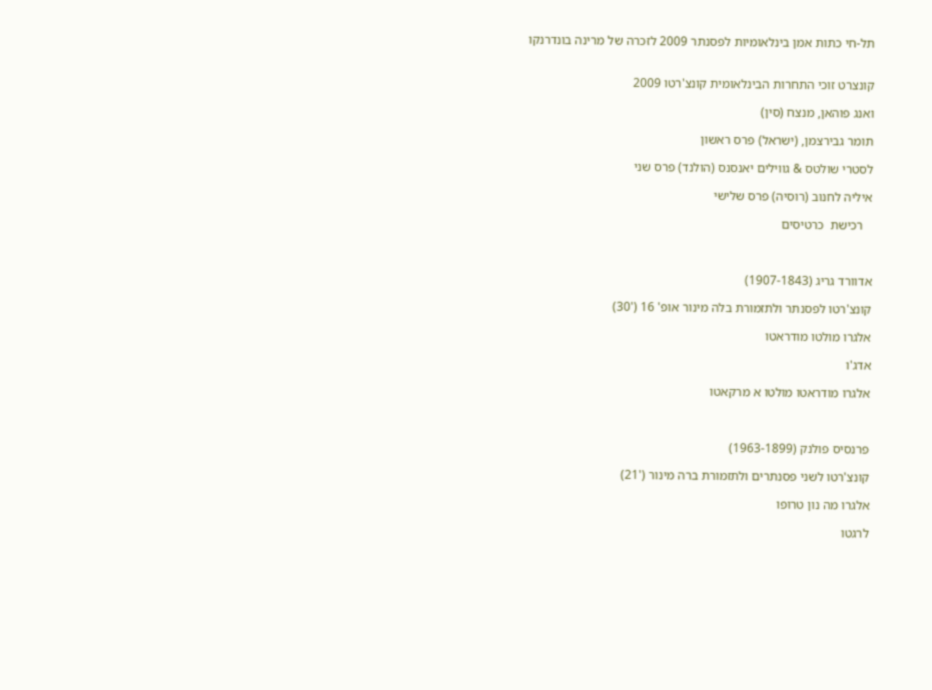תל-חי כתות אמן בינלאומיות לפסנתר 2009 לזכרה של מרינה בונדרנקו


קונצרט זוכי התחרות הבינלאומית קונצ'רטו 2009

ואנג פוהאן, מנצח (סין)

תומר גבירצמן, (ישראל) פרס ראשון

לסטרי שולטס & גווילים יאנסנס (הולנד) פרס שני

איליה לחנוב (רוסיה) פרס שלישי

   רכישת  כרטיסים



אדוורד גריג (1907-1843)

קונצ'רטו לפסנתר ולתזמורת בלה מינור אופ' 16 ('30)

אלגרו מולטו מודראטו

אדג'ו

אלגרו מודראטו מולטו א מרקאטו



פרנסיס פולנק (1963-1899)

קונצ'רטו לשני פסנתרים ולתזמורת ברה מינור ('21)

אלגרו מה נון טרופו

לרגטו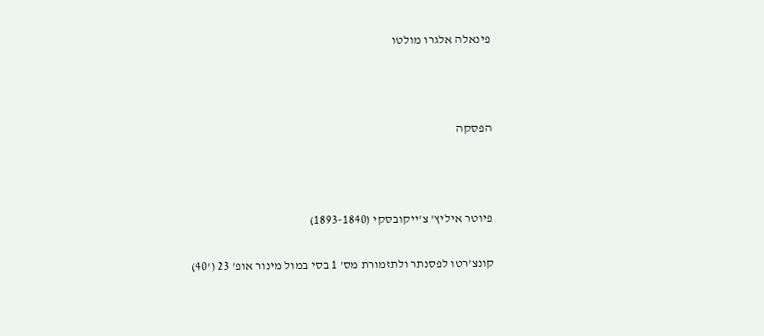פינאלה אלגרו מולטו



הפסקה



פיוטר איליץ' צ'ייקובסקי (1893-1840)

קונצ'רטו לפסנתר ולתזמורת מס' 1 בסי במול מינור אופ' 23 ('40)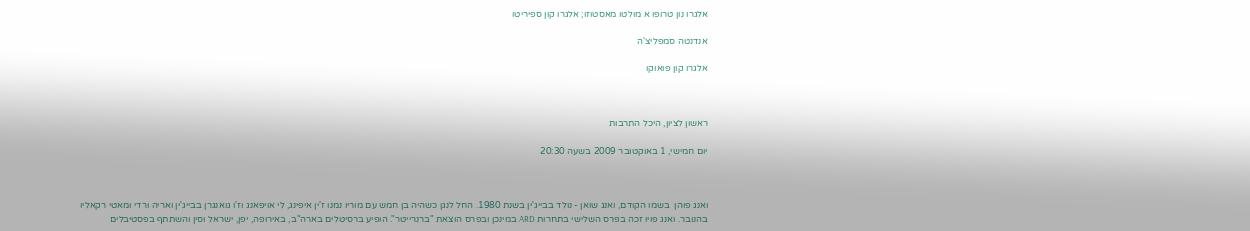אלגרו נון טרופו א מולטו מאסטוזו; אלגרו קון ספיריטו

אנדנטה סמפליצ'ה

אלגרו קון פואוקו



ראשון לציון, היכל התרבות

יום חמישי, 1 באוקטובר 2009 בשעה 20:30



ואנג פוהן  בשמו הקודם, ואנג שואן - נולד בבייג'ין בשנת 1980. החל לנגן כשהיה בן חמש עם מוריו נמנו ז'ין איפינג, לי אויפאנג וז'ו גואנגרן בבייג'ין ואריה ורדי ומאטי רקאליו בהנובר. ואנג פויו זכה בפרס השלישי בתחרות ARD במינכן ובפרס הוצאת "ברנרייטר". הופיע ברסיטלים בארה"ב, באירופה, יפן, ישראל וסין והשתתף בפסטיבלים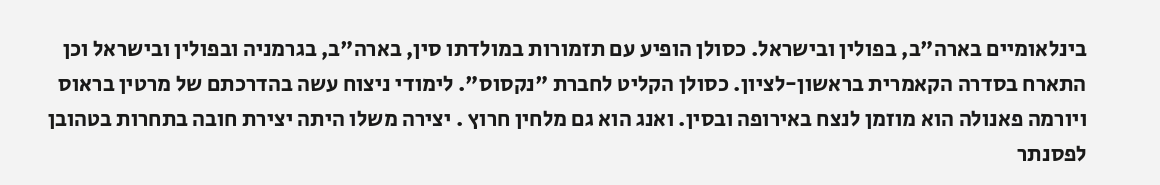בינלאומיים בארה"ב, בפולין ובישראל. כסולן הופיע עם תזמורות במולדתו סין, בארה"ב, בגרמניה ובפולין ובישראל וכן התארח בסדרה הקאמרית בראשון-לציון. כסולן הקליט לחברת "נקסוס". לימודי ניצוח עשה בהדרכתם של מרטין בראוס ויורמה פאנולה הוא מוזמן לנצח באירופה ובסין. ואנג הוא גם מלחין חרוץ . יצירה משלו היתה יצירת חובה בתחרות בטהובן לפסנתר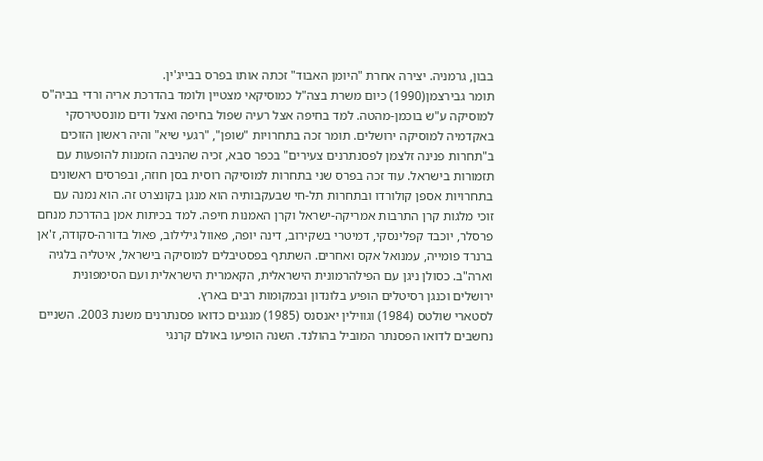בבון, גרמניה. יצירה אחרת "היומן האבוד" זכתה אותו בפרס בבייג'ין.
תומר גבירצמן(1990) כיום משרת בצה"ל כמוסיקאי מצטיין ולומד בהדרכת אריה ורדי בביה"ס למוסיקה ע"ש בוכמן-מהטה. למד בחיפה אצל רעיה שפול בחיפה ואצל ודים מונסטירסקי באקדמיה למוסיקה ירושלים. תומר זכה בתחרויות "שופן", "רגעי שיא" והיה ראשון הזוכים ב"תחרות פנינה זלצמן לפסנתרנים צעירים" בכפר סבא, זכיה שהניבה הזמנות להופעות עם תזמורות בישראל. עוד זכה בפרס שני בתחרות למוסיקה רוסית בסן חוזה, ובפרסים ראשונים בתחרויות אספן קולורדו ובתחרות תל-חי שבעקבותיה הוא מנגן בקונצרט זה. הוא נמנה עם זוכי מלגות קרן התרבות אמריקה-ישראל וקרן האמנות חיפה. למד בכיתות אמן בהדרכת מנחם פרסלר, יוכבד קפלינסקי, דמיטרי בשקירוב, דינה יופה, פאוול גילילוב, פאול בדורה-סקודה, ז'אן ברנרד פומייה, עמנואל אקס ואחרים. השתתף בפסטיבלים למוסיקה בישראל, איטליה בלגיה  וארה"ב. כסולן ניגן עם הפילהרמונית הישראלית, הקאמרית הישראלית ועם הסימפונית ירושלים וכנגן רסיטלים הופיע בלונדון ובמקומות רבים בארץ.
לסטארי שולטס (1984) וגווילין יאנסנס (1985) מנגנים כדואו פסנתרנים משנת 2003. השניים נחשבים לדואו הפסנתר המוביל בהולנד. השנה הופיעו באולם קרנגי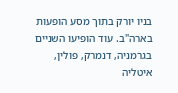בניו יורק בתוך מסע הופעות בארה"ב. עוד הופיעו השניים בגרמניה, דנמרק, פולין, איטליה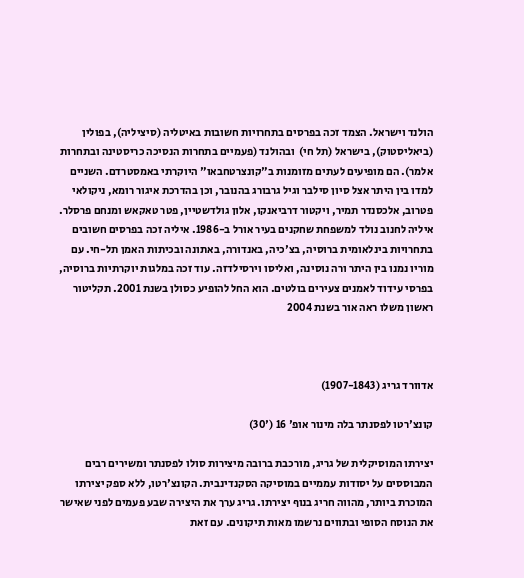הולנד וישראל. הצמד זכה בפרסים בתחרויות חשובות באיטליה (סיציליה), בפולין (ביאליסטוק), בישראל (תל חי)  ובהולנד (פעמיים בתחרות הנסיכה כריסטינה ובתחרות אלמר). הם מופיעים לעתים מזומנות ב"קונצרטחבאו" היוקרתי באמסטרדם. השניים למדו בין היתר אצל סיון סילבר וגיל גרבורג בהנובר, וכן בהדרכת איגור רומא, ניקולאי פטרוב, אלכסנדר תמיר, ויקטור דרביאנקו, אלון גולדשטיין, פטר טאקאש ומנחם פרסלר.
איליה לחנוב נולד למשפחת שחקנים בעיר אורל ב-1986. איליה זכה בפרסים חשובים בתחרויות בינלאומית ברוסיה, בצ'כיה, באנדורה, באתונה ובכיתות האמן תל-חי. עם מוריו נמנו בין היתר ורה נוסינה, ואליסו וירסילדזה. עוד זכה במלגות יוקרתיות ברוסיה, בפרסי עידוד לאמנים צעירים בולטים. הוא החל להופיע כסולן בשנת 2001. תקליטור ראשון משלו ראה אור בשנת 2004



אדוורד גריג (1907-1843)

קונצ'רטו לפסנתר בלה מינור אופ' 16 ('30)

יצירתו המוסיקלית של גריג, מורכבת ברובה מיצירות סולו לפסנתר ומשירים רבים המבוססים על יסודות עממיים במוסיקה הסקנדינבית. הקונצ'רטו, ללא ספק יצירתו המוכרת ביותר, מהווה חריג בנוף יצירתו. גריג ערך את היצירה שבע פעמים לפני שאישר את הנוסח הסופי ובתווים נרשמו מאות תיקונים. עם זאת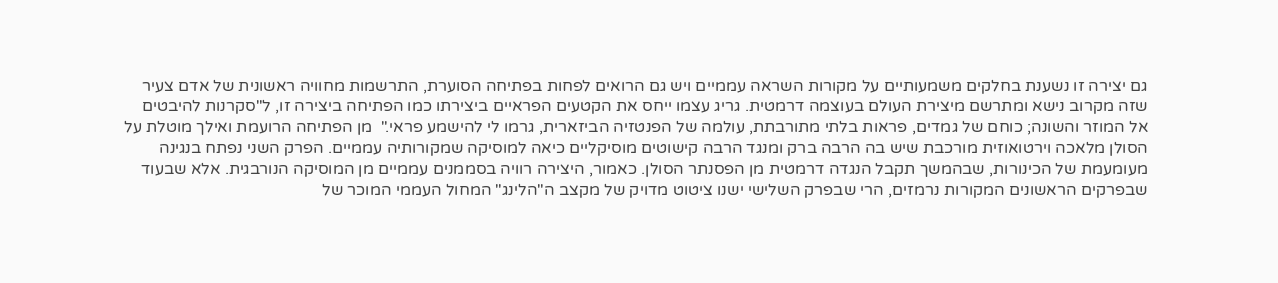גם יצירה זו נשענת בחלקים משמעותיים על מקורות השראה עממיים ויש גם הרואים לפחות בפתיחה הסוערת, התרשמות מחוויה ראשונית של אדם צעיר שזה מקרוב נישא ומתרשם מיצירת העולם בעוצמה דרמטית. גריג עצמו ייחס את הקטעים הפראיים ביצירתו כמו הפתיחה ביצירה זו, ל"סקרנות להיבטים אל המוזר והשונה; כוחם של גמדים, פראות בלתי מתורבתת, עולמה של הפנטזיה הביזארית, גרמו לי להישמע פראי."  מן הפתיחה הרועמת ואילך מוטלת על הסולן מלאכה וירטואוזית מורכבת שיש בה הרבה ברק ומנגד הרבה קישוטים מוסיקליים כיאה למוסיקה שמקורותיה עממיים. הפרק השני נפתח בנגינה מעומעמת של הכינורות, שבהמשך תקבל הנגדה דרמטית מן הפסנתר הסולן. כאמור, היצירה רוויה בסממנים עממיים מן המוסיקה הנורבגית. אלא שבעוד שבפרקים הראשונים המקורות נרמזים, הרי שבפרק השלישי ישנו ציטוט מדויק של מקצב ה"הלינג" המחול העממי המוכר של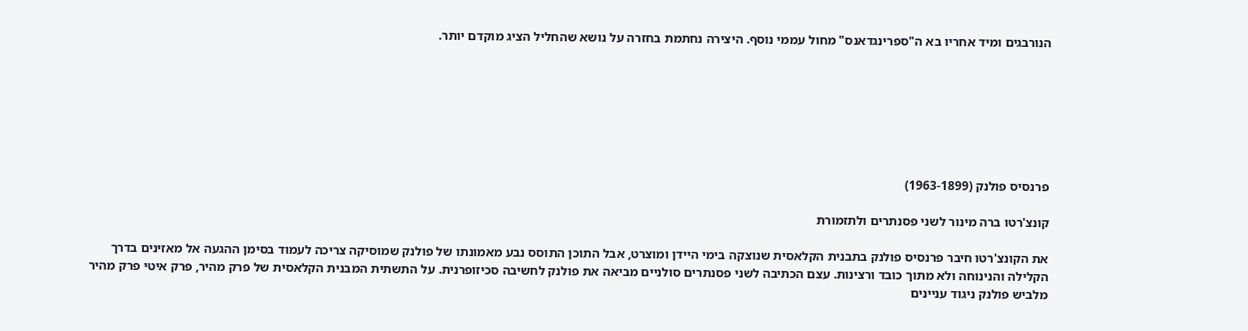הנורבגים ומיד אחריו בא ה"ספרינגדאנס" מחול עממי נוסף. היצירה נחתמת בחזרה על נושא שהחליל הציג מוקדם יותר.







פרנסיס פולנק (1963-1899)

קונצ'רטו ברה מינור לשני פסנתרים ולתזמורת

את הקונצ'רטו חיבר פרנסיס פולנק בתבנית הקלאסית שנוצקה בימי היידן ומוצרט, אבל התוכן התוסס נבע מאמונתו של פולנק שמוסיקה צריכה לעמוד בסימן ההגעה אל מאזינים בדרך הקלילה והנינוחה ולא מתוך כובד ורצינות. עצם הכתיבה לשני פסנתרים סולניים מביאה את פולנק לחשיבה סכיזופרנית. על התשתית המבנית הקלאסית של פרק מהיר, פרק איטי פרק מהיר מלביש פולנק ניגוד עניינים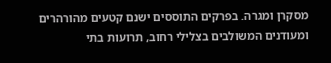מסקרן ומגרה. בפרקים התוססים ישנם קטעים מהורהרים ומעודנים המשולבים בצלילי רחוב, תרועות בתי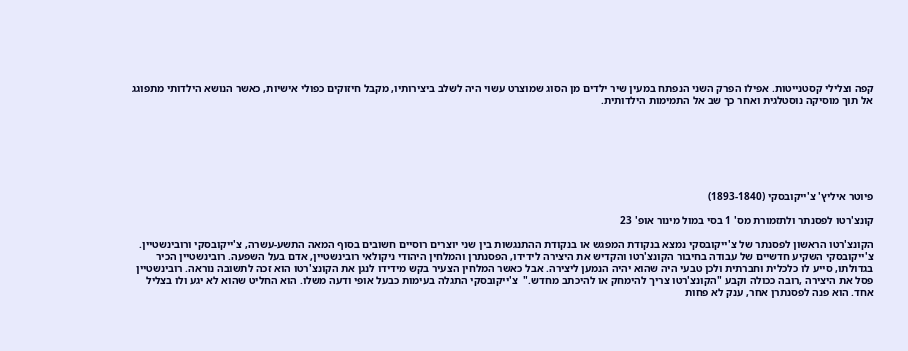קפה וצלילי קסטנייטות. אפילו הפרק השני הנפתח במעין שיר ילדים מן הסוג שמוצרט עשוי היה לשלב ביצירותיו, מקבל חיזוקים כפולי אישיות, כאשר הנושא הילדותי מתפוגג אל תוך מוסיקה נוסטלגית ואחר כך שב אל התמימות הילדותית.







פיוטר איליץ' צ'ייקובסקי (1893-1840)

קונצ'רטו לפסנתר ולתזמורת מס' 1 בסי במול מינור אופ' 23

הקונצ'רטו הראשון לפסנתר של צ'ייקובסקי נמצא בנקודת המפגש או בנקודת ההתנגשות בין שני יוצרים רוסיים חשובים בסוף המאה התשע-עשרה, צ'ייקובסקי ורובינשטיין. צ'ייקובסקי השקיע חדשיים של עבודה בחיבור הקונצ'רטו והקדיש את היצירה לידידו, הפסנתרן והמלחין היהודי ניקולאי רובינשטיין, אדם בעל השפעה. רובינשטיין הכיר בגדולתו, סייע לו כלכלית וחברתית ולכן טבעי היה שהוא יהיה הנמען ליצירה. אבל כאשר המלחין הצעיר בקש מידידו לנגן את הקונצ'רטו הוא זכה לתשובה נוראה. רובינשטיין פסל את היצירה ,רובה ככולה וקבע "הקונצ'רטו צריך להימחק או להיכתב מחדש."  צ'ייקובסקי התגלה בעימות כבעל אופי ודעה משלו. הוא החליט שהוא לא יגע ולו בצליל אחד. הוא פנה לפסנתרן אחר, ענק לא פחות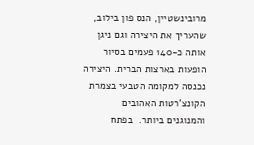מרובינשטיין, הנס פון בילוב, שהעריך את היצירה וגם ניגן אותה כ-140 פעמים בסיור הופעות בארצות הברית. היצירה נכנסה למקומה הטבעי בצמרת הקונצ'רטות האהובים והמנוגנים ביותר.  בפתח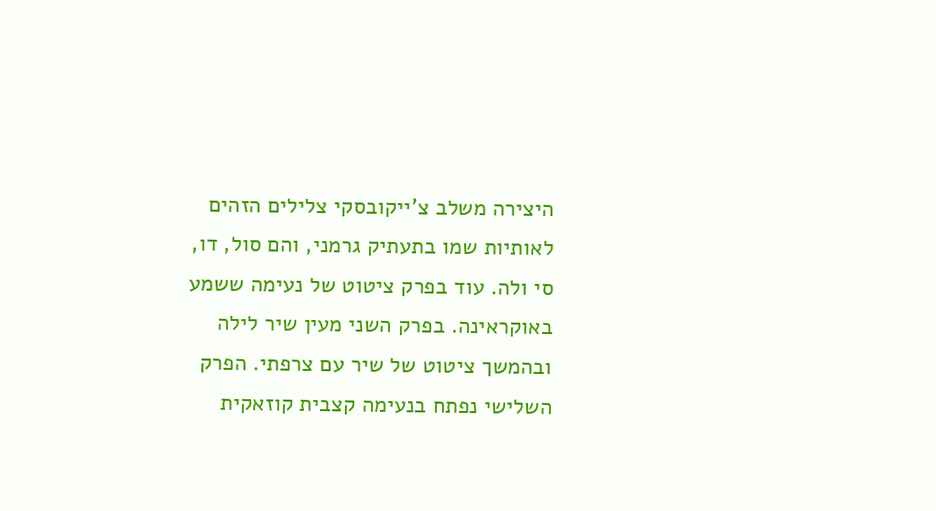היצירה משלב צ'ייקובסקי צלילים הזהים לאותיות שמו בתעתיק גרמני, והם סול, דו, סי ולה. עוד בפרק ציטוט של נעימה ששמע באוקראינה. בפרק השני מעין שיר לילה ובהמשך ציטוט של שיר עם צרפתי. הפרק השלישי נפתח בנעימה קצבית קוזאקית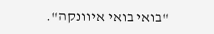"בואי בואי איוונקה".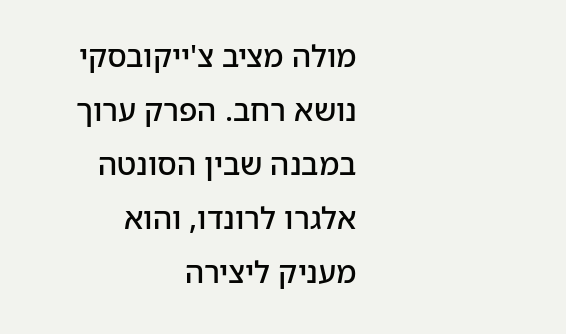מולה מציב צ'ייקובסקי נושא רחב. הפרק ערוך במבנה שבין הסונטה אלגרו לרונדו, והוא מעניק ליצירה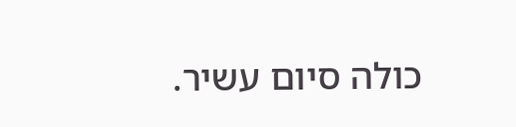כולה סיום עשיר.